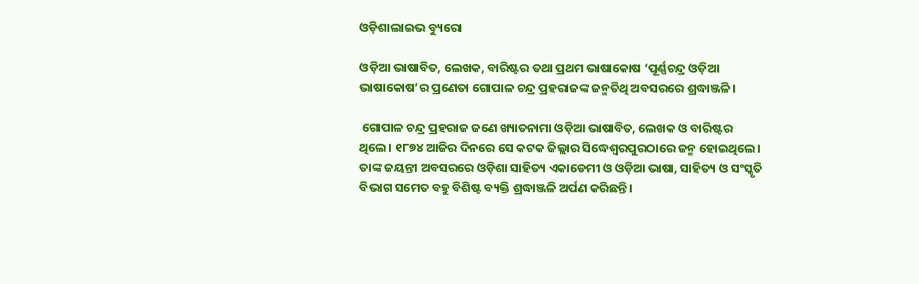ଓଡ଼ିଶାଲାଇଭ ବ୍ୟୁରୋ

ଓଡ଼ିଆ ଭାଷାବିତ, ଲେଖକ, ବାରିଷ୍ଟର ତଥା ପ୍ରଥମ ଭାଷାକୋଷ ‘ପୂର୍ଣ୍ଣଚନ୍ଦ୍ର ଓଡ଼ିଆ ଭାଷାକୋଷ’ର ପ୍ରଣେତା ଗୋପାଳ ଚନ୍ଦ୍ର ପ୍ରହରାଜଙ୍କ ଜନ୍ମତିଥି ଅବସରରେ ଶ୍ରଦ୍ଧାଞ୍ଜଳି।

 ଗୋପାଳ ଚନ୍ଦ୍ର ପ୍ରହରାଜ ଜଣେ ଖ୍ୟାତନାମା ଓଡ଼ିଆ ଭାଷାବିତ, ଲେଖକ ଓ ବାରିଷ୍ଟର ଥିଲେ। ୧୮୭୪ ଆଜିର ଦିନରେ ସେ କଟକ ଜିଲ୍ଲାର ସିଦ୍ଧେଶ୍ୱରପୁରଠାରେ ଜନ୍ମ ହୋଇଥିଲେ। ତାଙ୍କ ଜୟନ୍ତୀ ଅବସରରେ ଓଡ଼ିଶା ସାହିତ୍ୟ ଏକାଡେମୀ ଓ ଓଡ଼ିଆ ଭାଷା, ସାହିତ୍ୟ ଓ ସଂସ୍କୃତି ବିଭାଗ ସମେତ ବହୁ ବିଶିଷ୍ଟ ବ୍ୟକ୍ତି ଶ୍ରଦ୍ଧାଞ୍ଜଳି ଅର୍ପଣ କରିଛନ୍ତି।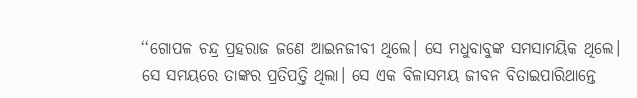‘‘ଗୋପଳ ଚନ୍ଦ୍ର ପ୍ରହରାଜ ଜଣେ ଆଇନଜୀବୀ ଥିଲେ। ସେ ମଧୁବାବୁଙ୍କ ସମସାମୟିକ ଥିଲେ। ସେ ସମୟରେ ତାଙ୍କର ପ୍ରତିପତ୍ତି ଥିଲା। ସେ ଏକ ବିଳାସମୟ ଜୀବନ ବିତାଇପାରିଥାନ୍ତେ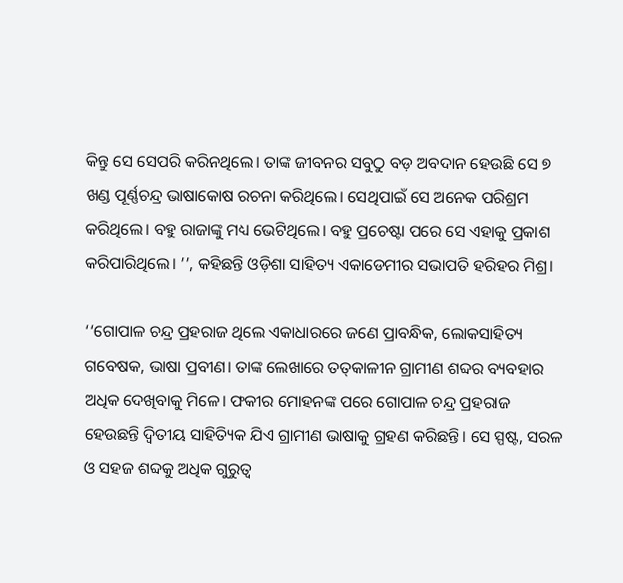କିନ୍ତୁ ସେ ସେପରି କରିନଥିଲେ। ତାଙ୍କ ଜୀବନର ସବୁଠୁ ବଡ଼ ଅବଦାନ ହେଉଛି ସେ ୭ ଖଣ୍ଡ ପୂର୍ଣ୍ଣଚନ୍ଦ୍ର ଭାଷାକୋଷ ରଚନା କରିଥିଲେ। ସେଥିପାଇଁ ସେ ଅନେକ ପରିଶ୍ରମ କରିଥିଲେ। ବହୁ ରାଜାଙ୍କୁ ମଧ୍ୟ ଭେଟିଥିଲେ। ବହୁ ପ୍ରଚେଷ୍ଟା ପରେ ସେ ଏହାକୁ ପ୍ରକାଶ କରିପାରିଥିଲେ। ’’, କହିଛନ୍ତି ଓଡ଼ିଶା ସାହିତ୍ୟ ଏକାଡେମୀର ସଭାପତି ହରିହର ମିଶ୍ର।

‘‘ଗୋପାଳ ଚନ୍ଦ୍ର ପ୍ରହରାଜ ଥିଲେ ଏକାଧାରରେ ଜଣେ ପ୍ରାବନ୍ଧିକ, ଲୋକସାହିତ୍ୟ ଗବେଷକ, ଭାଷା ପ୍ରବୀଣ। ତାଙ୍କ ଲେଖାରେ ତତ୍‌କାଳୀନ ଗ୍ରାମୀଣ ଶବ୍ଦର ବ୍ୟବହାର ଅଧିକ ଦେଖିବାକୁ ମିଳେ। ଫକୀର ମୋହନଙ୍କ ପରେ ଗୋପାଳ ଚନ୍ଦ୍ର ପ୍ରହରାଜ ହେଉଛନ୍ତି ଦ୍ୱିତୀୟ ସାହିତ୍ୟିକ ଯିଏ ଗ୍ରାମୀଣ ଭାଷାକୁ ଗ୍ରହଣ କରିଛନ୍ତି। ସେ ସ୍ପଷ୍ଟ, ସରଳ ଓ ସହଜ ଶବ୍ଦକୁ ଅଧିକ ଗୁରୁତ୍ୱ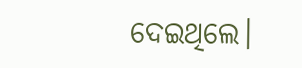ଦେଇଥିଲେ।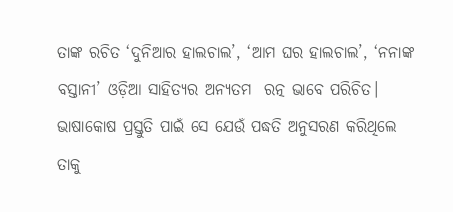ତାଙ୍କ ରଚିତ ‘ଦୁନିଆର ହାଲଚାଲ’, ‘ଆମ ଘର ହାଲଚାଲ’, ‘ନନାଙ୍କ ବସ୍ତାନୀ’ ଓଡ଼ିଆ ସାହିତ୍ୟର ଅନ୍ୟତମ  ରତ୍ନ ଭାବେ ପରିଚିତ। ଭାଷାକୋଷ ପ୍ରସ୍ତୁତି ପାଇଁ ସେ ଯେଉଁ ପଦ୍ଧତି ଅନୁସରଣ କରିଥିଲେ ତାକୁ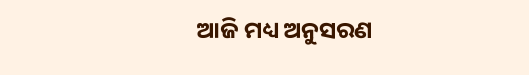ଆଜି ମଧ୍ୟ ଅନୁସରଣ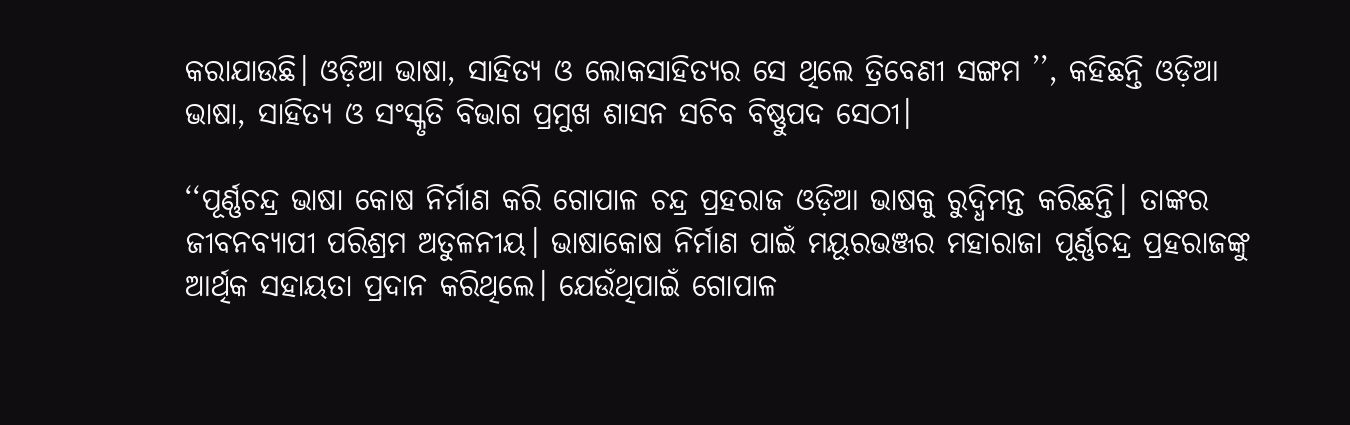କରାଯାଉଛି। ଓଡ଼ିଆ ଭାଷା, ସାହିତ୍ୟ ଓ ଲୋକସାହିତ୍ୟର ସେ ଥିଲେ ତ୍ରିବେଣୀ ସଙ୍ଗମ ’’, କହିଛନ୍ତି ଓଡ଼ିଆ ଭାଷା, ସାହିତ୍ୟ ଓ ସଂସ୍କୃତି ବିଭାଗ ପ୍ରମୁଖ ଶାସନ ସଚିବ ବିଷ୍ଣୁପଦ ସେଠୀ।

‘‘ପୂର୍ଣ୍ଣଚନ୍ଦ୍ର ଭାଷା କୋଷ ନିର୍ମାଣ କରି ଗୋପାଳ ଚନ୍ଦ୍ର ପ୍ରହରାଜ ଓଡ଼ିଆ ଭାଷକୁ ରୁଦ୍ଧିମନ୍ତ କରିଛନ୍ତି। ତାଙ୍କର ଜୀବନବ୍ୟାପୀ ପରିଶ୍ରମ ଅତୁଳନୀୟ। ଭାଷାକୋଷ ନିର୍ମାଣ ପାଇଁ ମୟୂରଭଞ୍ଜର ମହାରାଜା ପୂର୍ଣ୍ଣଚନ୍ଦ୍ର ପ୍ରହରାଜଙ୍କୁ ଆର୍ଥିକ ସହାୟତା ପ୍ରଦାନ କରିଥିଲେ। ଯେଉଁଥିପାଇଁ ଗୋପାଳ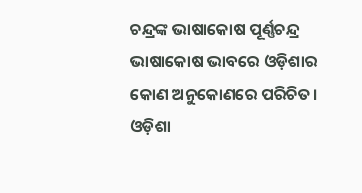ଚନ୍ଦ୍ରଙ୍କ ଭାଷାକୋଷ ପୂର୍ଣ୍ଣଚନ୍ଦ୍ର ଭାଷାକୋଷ ଭାବରେ ଓଡ଼ିଶାର କୋଣ ଅନୁକୋଣରେ ପରିଚିତ। ଓଡ଼ିଶା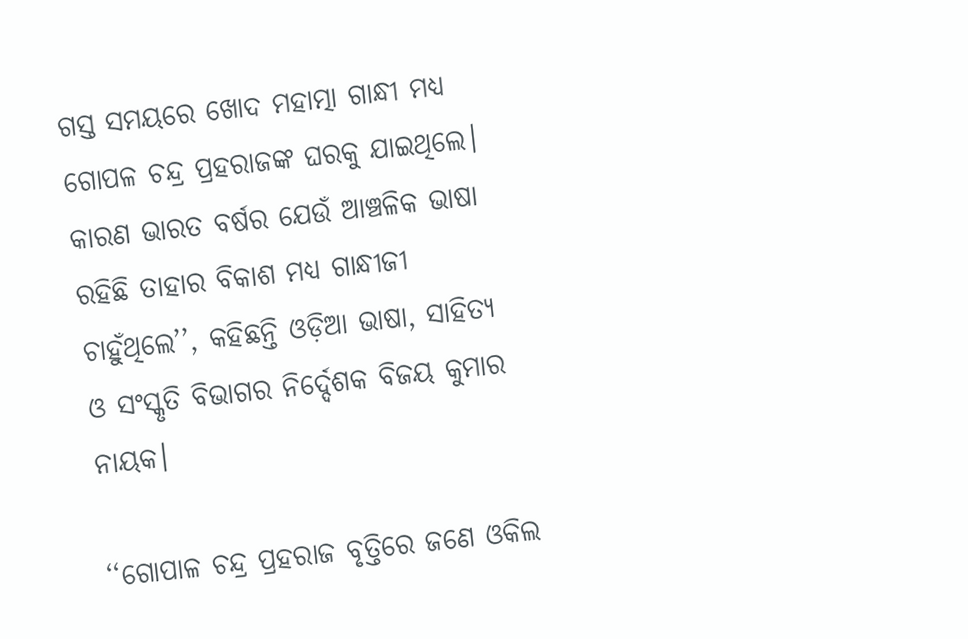ଗସ୍ତ ସମୟରେ ଖୋଦ ମହାତ୍ମା ଗାନ୍ଧୀ ମଧ୍ୟ ଗୋପଳ ଚନ୍ଦ୍ର ପ୍ରହରାଜଙ୍କ ଘରକୁ ଯାଇଥିଲେ। କାରଣ ଭାରତ ବର୍ଷର ଯେଉଁ ଆଞ୍ଚଳିକ ଭାଷା ରହିଛି ତାହାର ବିକାଶ ମଧ୍ୟ ଗାନ୍ଧୀଜୀ ଚାହୁଁଥିଲେ’’, କହିଛନ୍ତି ଓଡ଼ିଆ ଭାଷା, ସାହିତ୍ୟ ଓ ସଂସ୍କୃତି ବିଭାଗର ନିର୍ଦ୍ଦେଶକ ବିଜୟ କୁମାର ନାୟକ।

‘‘ଗୋପାଳ ଚନ୍ଦ୍ର ପ୍ରହରାଜ ବୃତ୍ତିରେ ଜଣେ ଓକିଲ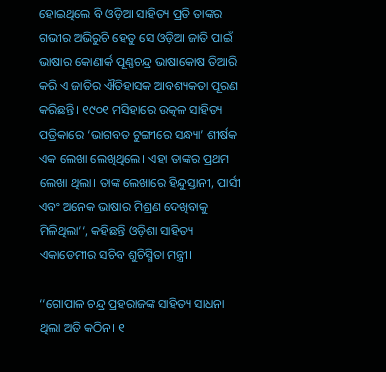ହୋଇଥିଲେ ବି ଓଡ଼ିଆ ସାହିତ୍ୟ ପ୍ରତି ତାଙ୍କର ଗଭୀର ଅଭିରୁଚି ହେତୁ ସେ ଓଡ଼ିଆ ଜାତି ପାଇଁ ଭାଷାର କୋଣାର୍କ ପୂଣ୍ଣଚନ୍ଦ୍ର ଭାଷାକୋଷ ତିଆରି କରି ଏ ଜାତିର ଐତିହାସକ ଆବଶ୍ୟକତା ପୂରଣ କରିଛନ୍ତି। ୧୯୦୧ ମସିହାରେ ଉତ୍କଳ ସାହିତ୍ୟ ପତ୍ରିକାରେ ‘ଭାଗବତ ଟୁଙ୍ଗୀରେ ସନ୍ଧ୍ୟା’ ଶୀର୍ଷକ ଏକ ଲେଖା ଲେଖିଥିଲେ। ଏହା ତାଙ୍କର ପ୍ରଥମ ଲେଖା ଥିଲା। ତାଙ୍କ ଲେଖାରେ ହିନ୍ଦୁସ୍ତାନୀ, ପାର୍ସୀ ଏବଂ ଅନେକ ଭାଷାର ମିଶ୍ରଣ ଦେଖିବାକୁ ମିଳିଥିଲା‘‘, କହିଛନ୍ତି ଓଡ଼ିଶା ସାହିତ୍ୟ ଏକାଡେମୀର ସଚିବ ଶୁଚିସ୍ମିତା ମନ୍ତ୍ରୀ।

‘‘ଗୋପାଳ ଚନ୍ଦ୍ର ପ୍ରହରାଜଙ୍କ ସାହିତ୍ୟ ସାଧନା ଥିଲା ଅତି କଠିନ। ୧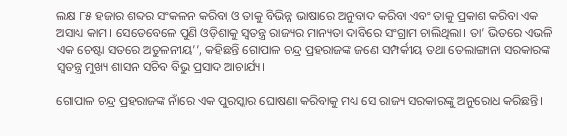ଲକ୍ଷ ୮୫ ହଜାର ଶବ୍ଦର ସଂକଳନ କରିବା ଓ ତାକୁ ବିଭିନ୍ନ ଭାଷାରେ ଅନୁବାଦ କରିବା ଏବଂ ତାକୁ ପ୍ରକାଶ କରିବା ଏକ ଅସାଧ୍ୟ କାମ। ସେତେବେଳେ ପୁଣି ଓଡ଼ିଶାକୁ ସ୍ୱତନ୍ତ୍ର ରାଜ୍ୟର ମାନ୍ୟତା ଦାବିରେ ସଂଗ୍ରାମ ଚାଲିଥିଲା। ତା’ ଭିତରେ ଏଭଳି ଏକ ଚେଷ୍ଟା ସତରେ ଅତୁଳନୀୟ’’, କହିଛନ୍ତି ଗୋପାଳ ଚନ୍ଦ୍ର ପ୍ରହରାଜଙ୍କ ଜଣେ ସମ୍ପର୍କୀୟ ତଥା ତେଲାଙ୍ଗାନା ସରକାରଙ୍କ ସ୍ୱତନ୍ତ୍ର ମୁଖ୍ୟ ଶାସନ ସଚିବ ବିଭୁ ପ୍ରସାଦ ଆଚାର୍ଯ୍ୟ।

ଗୋପାଳ ଚନ୍ଦ୍ର ପ୍ରହରାଜଙ୍କ ନାଁରେ ଏକ ପୁରସ୍କାର ଘୋଷଣା କରିବାକୁ ମଧ୍ୟ ସେ ରାଜ୍ୟ ସରକାରଙ୍କୁ ଅନୁରୋଧ କରିଛନ୍ତି।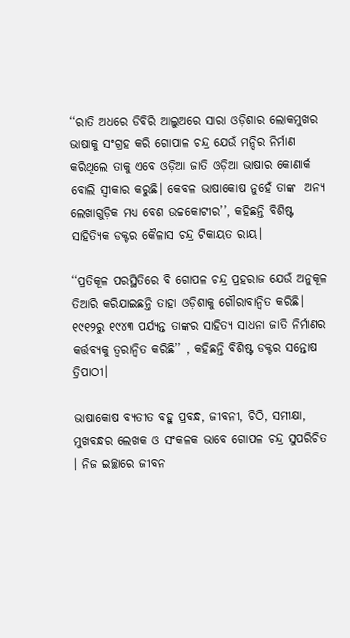‘‘ରାତି ଅଧରେ ଡିବିରି ଆଲୁଅରେ ସାରା ଓଡ଼ିଶାର ଲୋକମୁଖର ଭାଷାକୁ ସଂଗ୍ରହ କରି ଗୋପାଳ ଚନ୍ଦ୍ର ଯେଉଁ ମନ୍ଦିର ନିର୍ମାଣ କରିଥିଲେ ତାକୁ ଏବେ ଓଡ଼ିଆ ଜାତି ଓଡ଼ିଆ ଭାଷାର କୋଣାର୍କ ବୋଲି ସ୍ୱୀକାର କରୁଛି। କେବଳ ଭାଷାକୋଷ ନୁହେଁ ତାଙ୍କ  ଅନ୍ୟ ଲେଖାଗୁଡ଼ିକ ମଧ୍ୟ ବେଶ ଉଚ୍ଚକୋଟୀର’’, କହିଛନ୍ତି ବିଶିଷ୍ଟ ସାହିତ୍ୟିକ ଡକ୍ଟର କୈଳାସ ଚନ୍ଦ୍ର ଟିକାୟତ ରାୟ।

‘‘ପ୍ରତିକୂଳ ପରସ୍ଥିତିରେ ବି ଗୋପଳ ଚନ୍ଦ୍ର ପ୍ରହରାଜ ଯେଉଁ ଅନୁକୂଳ ତିଆରି କରିଯାଇଛନ୍ତି ତାହା ଓଡ଼ିଶାକୁ ଗୌରାବାନ୍ୱିତ କରିଛି। ୧୯୧୨ରୁ ୧୯୪୩ ପର୍ଯ୍ୟନ୍ତ ତାଙ୍କର ସାହିତ୍ୟ ସାଧନା ଜାତି ନିର୍ମାଣର କର୍ତ୍ତବ୍ୟକୁ ତ୍ୱରାନ୍ୱିତ କରିଛି’’ , କହିଛନ୍ତି ବିଶିଷ୍ଟ ଡକ୍ଟର ସନ୍ତୋଷ ତ୍ରିପାଠୀ।

ଭାଷାକୋଷ ବ୍ୟତୀତ ବହୁ ପ୍ରବନ୍ଧ, ଜୀବନୀ, ଚିଠି, ସମୀକ୍ଷା, ମୁଖବନ୍ଧର ଲେଖକ ଓ ସଂକଳକ ଭାବେ ଗୋପଳ ଚନ୍ଦ୍ର ସୁପରିଚିତ । ନିଜ ଇଚ୍ଛାରେ ଜୀବନ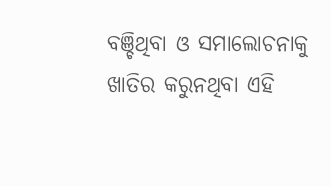ବଞ୍ଚିଥିବା ଓ ସମାଲୋଚନାକୁ ଖାତିର କରୁନଥିବା ଏହି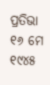ପ୍ରତିଭା ୧୬ ମେ ୧୯୪୫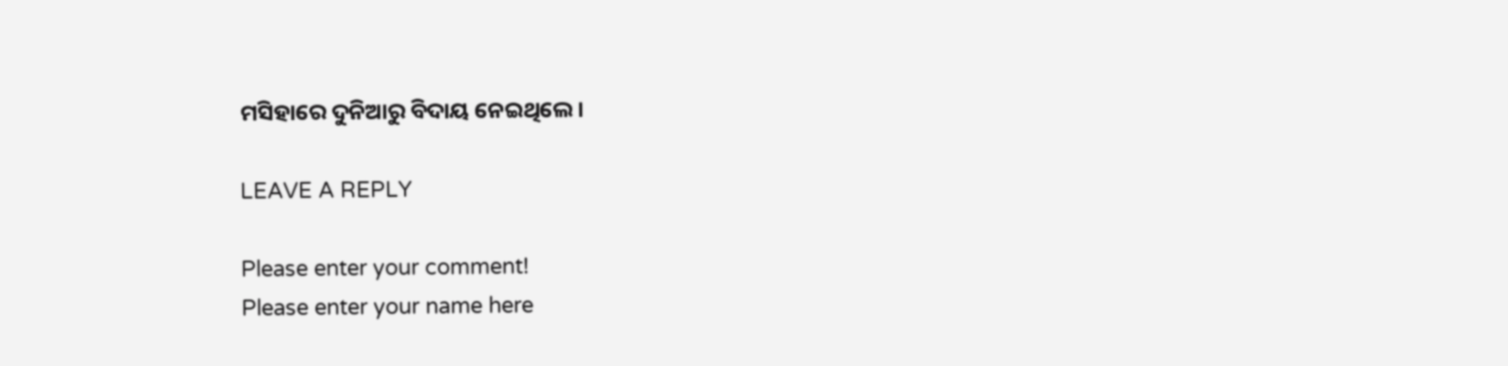ମସିହାରେ ଦୁନିଆରୁ ବିଦାୟ ନେଇଥିଲେ।

LEAVE A REPLY

Please enter your comment!
Please enter your name here